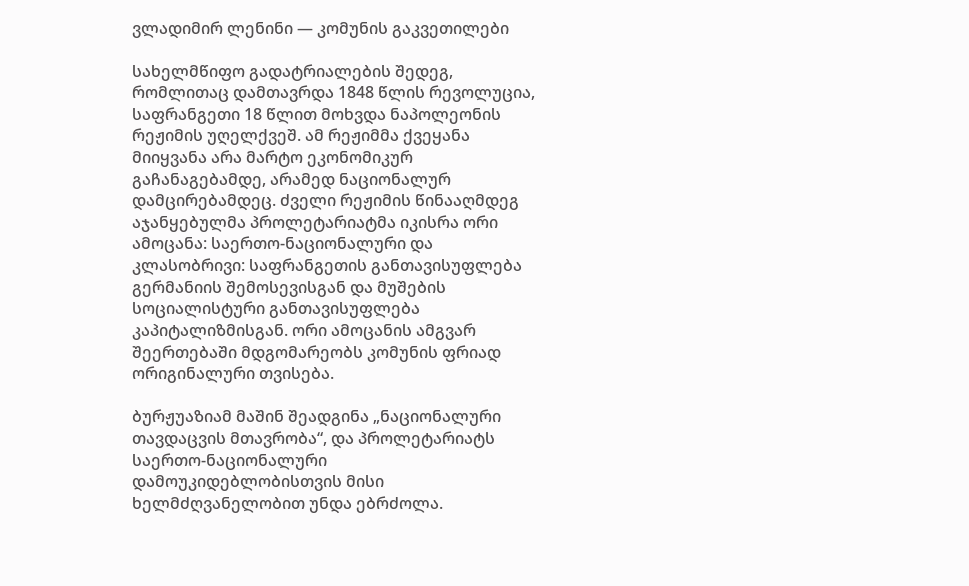ვლადიმირ ლენინი — კომუნის გაკვეთილები

სახელმწიფო გადატრიალების შედეგ, რომლითაც დამთავრდა 1848 წლის რევოლუცია, საფრანგეთი 18 წლით მოხვდა ნაპოლეონის რეჟიმის უღელქვეშ. ამ რეჟიმმა ქვეყანა მიიყვანა არა მარტო ეკონომიკურ გაჩანაგებამდე, არამედ ნაციონალურ დამცირებამდეც. ძველი რეჟიმის წინააღმდეგ აჯანყებულმა პროლეტარიატმა იკისრა ორი ამოცანა: საერთო-ნაციონალური და კლასობრივი: საფრანგეთის განთავისუფლება გერმანიის შემოსევისგან და მუშების სოციალისტური განთავისუფლება კაპიტალიზმისგან. ორი ამოცანის ამგვარ შეერთებაში მდგომარეობს კომუნის ფრიად ორიგინალური თვისება.

ბურჟუაზიამ მაშინ შეადგინა „ნაციონალური თავდაცვის მთავრობა“, და პროლეტარიატს საერთო-ნაციონალური დამოუკიდებლობისთვის მისი ხელმძღვანელობით უნდა ებრძოლა.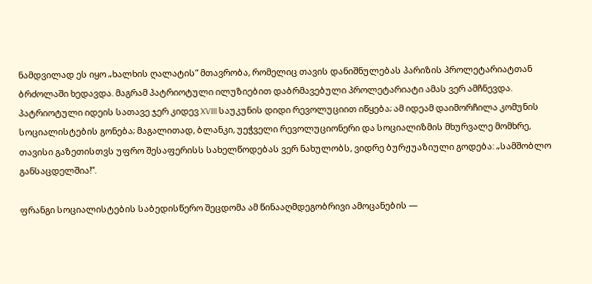ნამდვილად ეს იყო „ხალხის ღალატის“ მთავრობა, რომელიც თავის დანიშნულებას პარიზის პროლეტარიატთან ბრძოლაში ხედავდა. მაგრამ პატრიოტული ილუზიებით დაბრმავებული პროლეტარიატი ამას ვერ ამჩნევდა. პატრიოტული იდეის სათავე ჯერ კიდევ XVIII საუკუნის დიდი რევოლუციით იწყება; ამ იდეამ დაიმორჩილა კომუნის სოციალისტების გონება; მაგალითად, ბლანკი, უეჭველი რევოლუციონერი და სოციალიზმის მხურვალე მომხრე, თავისი გაზეთისთვს უფრო შესაფერისს სახელწოდებას ვერ ნახულობს, ვიდრე ბურჟუაზიული გოდება: „სამშობლო განსაცდელშია!“.

ფრანგი სოციალისტების საბედისწერო შეცდომა ამ წინააღმდეგობრივი ამოცანების —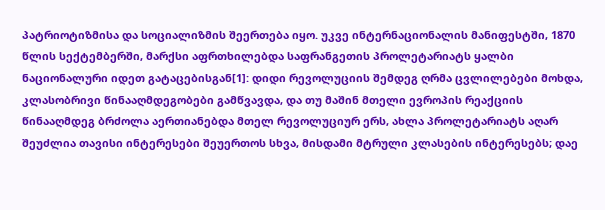პატრიოტიზმისა და სოციალიზმის შეერთება იყო. უკვე ინტერნაციონალის მანიფესტში, 1870 წლის სექტემბერში, მარქსი აფრთხილებდა საფრანგეთის პროლეტარიატს ყალბი ნაციონალური იდეთ გატაცებისგან[1]: დიდი რევოლუციის შემდეგ ღრმა ცვლილებები მოხდა, კლასობრივი წინააღმდეგობები გამწვავდა, და თუ მაშინ მთელი ევროპის რეაქციის წინააღმდეგ ბრძოლა აერთიანებდა მთელ რევოლუციურ ერს, ახლა პროლეტარიატს აღარ შეუძლია თავისი ინტერესები შეუერთოს სხვა, მისდამი მტრული კლასების ინტერესებს; დაე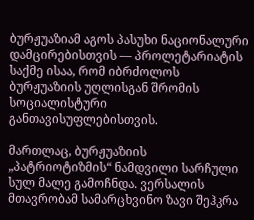ბურჟუაზიამ აგოს პასუხი ნაციონალური დამცირებისთვის — პროლეტარიატის საქმე ისაა, რომ იბრძოლოს ბურჟუაზიის უღლისგან შრომის სოციალისტური განთავისუფლებისთვის.

მართლაც, ბურჟუაზიის „პატრიოტიზმის“ ნამდვილი სარჩული სულ მალე გამოჩნდა. ვერსალის მთავრობამ სამარცხვინო ზავი შეჰკრა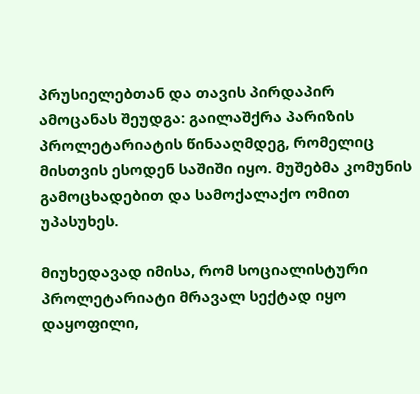პრუსიელებთან და თავის პირდაპირ ამოცანას შეუდგა: გაილაშქრა პარიზის პროლეტარიატის წინააღმდეგ, რომელიც მისთვის ესოდენ საშიში იყო. მუშებმა კომუნის გამოცხადებით და სამოქალაქო ომით უპასუხეს.

მიუხედავად იმისა, რომ სოციალისტური პროლეტარიატი მრავალ სექტად იყო დაყოფილი,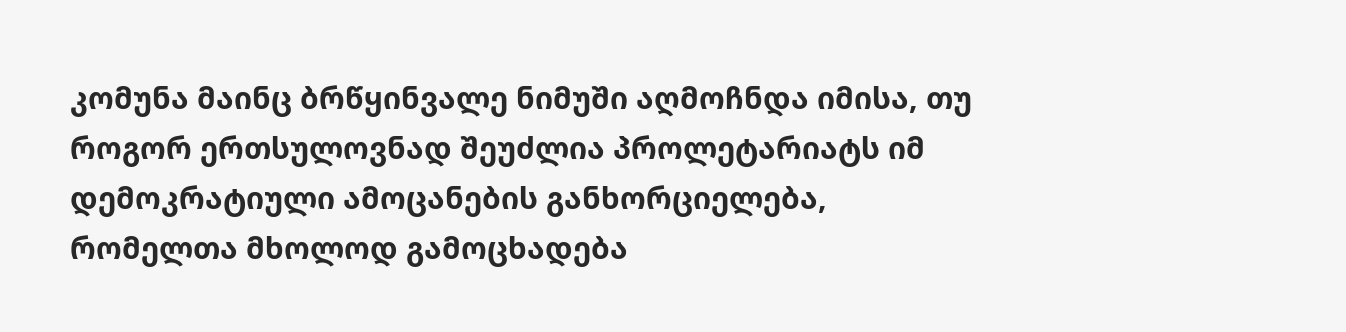კომუნა მაინც ბრწყინვალე ნიმუში აღმოჩნდა იმისა, თუ როგორ ერთსულოვნად შეუძლია პროლეტარიატს იმ დემოკრატიული ამოცანების განხორციელება, რომელთა მხოლოდ გამოცხადება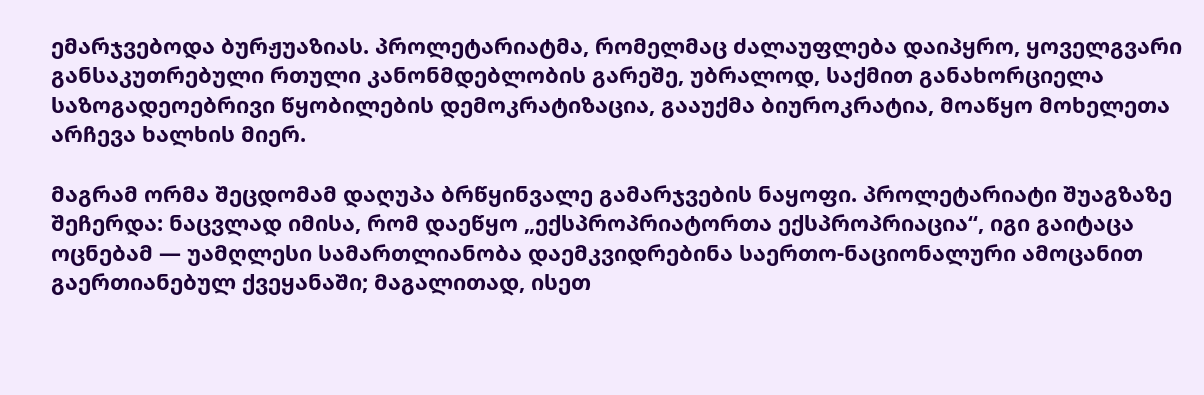ემარჯვებოდა ბურჟუაზიას. პროლეტარიატმა, რომელმაც ძალაუფლება დაიპყრო, ყოველგვარი განსაკუთრებული რთული კანონმდებლობის გარეშე, უბრალოდ, საქმით განახორციელა საზოგადეოებრივი წყობილების დემოკრატიზაცია, გააუქმა ბიუროკრატია, მოაწყო მოხელეთა არჩევა ხალხის მიერ.

მაგრამ ორმა შეცდომამ დაღუპა ბრწყინვალე გამარჯვების ნაყოფი. პროლეტარიატი შუაგზაზე შეჩერდა: ნაცვლად იმისა, რომ დაეწყო „ექსპროპრიატორთა ექსპროპრიაცია“, იგი გაიტაცა ოცნებამ — უამღლესი სამართლიანობა დაემკვიდრებინა საერთო-ნაციონალური ამოცანით გაერთიანებულ ქვეყანაში; მაგალითად, ისეთ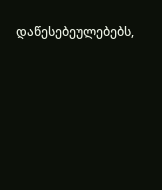დაწესებეულებებს,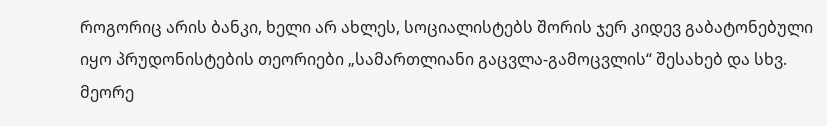როგორიც არის ბანკი, ხელი არ ახლეს, სოციალისტებს შორის ჯერ კიდევ გაბატონებული იყო პრუდონისტების თეორიები „სამართლიანი გაცვლა-გამოცვლის“ შესახებ და სხვ. მეორე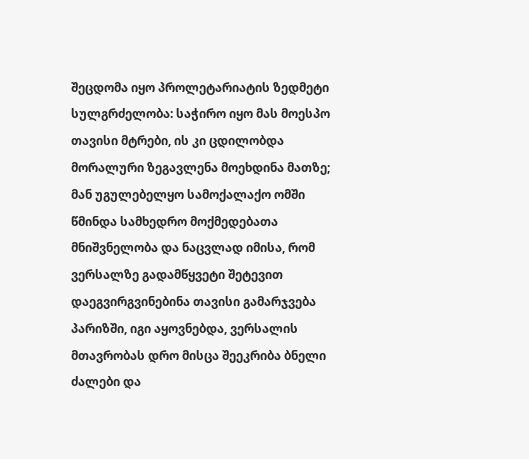შეცდომა იყო პროლეტარიატის ზედმეტი სულგრძელობა: საჭირო იყო მას მოესპო თავისი მტრები, ის კი ცდილობდა მორალური ზეგავლენა მოეხდინა მათზე; მან უგულებელყო სამოქალაქო ომში წმინდა სამხედრო მოქმედებათა მნიშვნელობა და ნაცვლად იმისა, რომ ვერსალზე გადამწყვეტი შეტევით დაეგვირგვინებინა თავისი გამარჯვება პარიზში, იგი აყოვნებდა, ვერსალის მთავრობას დრო მისცა შეეკრიბა ბნელი ძალები და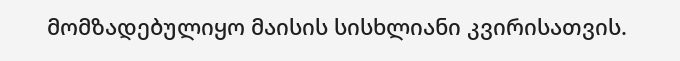მომზადებულიყო მაისის სისხლიანი კვირისათვის.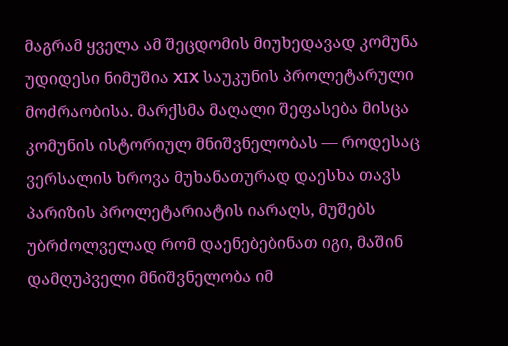მაგრამ ყველა ამ შეცდომის მიუხედავად კომუნა უდიდესი ნიმუშია XIX საუკუნის პროლეტარული მოძრაობისა. მარქსმა მაღალი შეფასება მისცა კომუნის ისტორიულ მნიშვნელობას — როდესაც ვერსალის ხროვა მუხანათურად დაესხა თავს პარიზის პროლეტარიატის იარაღს, მუშებს უბრძოლველად რომ დაენებებინათ იგი, მაშინ დამღუპველი მნიშვნელობა იმ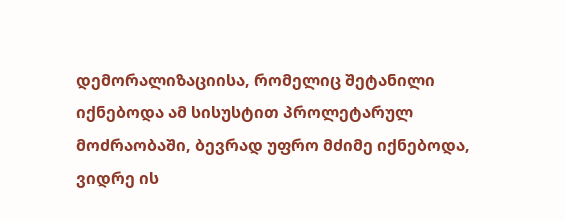დემორალიზაციისა, რომელიც შეტანილი იქნებოდა ამ სისუსტით პროლეტარულ მოძრაობაში, ბევრად უფრო მძიმე იქნებოდა, ვიდრე ის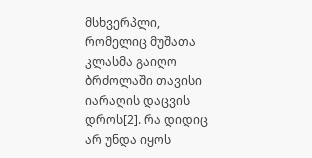მსხვერპლი, რომელიც მუშათა კლასმა გაიღო ბრძოლაში თავისი იარაღის დაცვის დროს[2]. რა დიდიც არ უნდა იყოს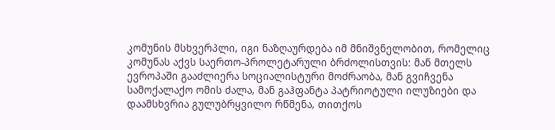კომუნის მსხვერპლი, იგი ნაზღაურდება იმ მნიშვნელობით, რომელიც კომუნას აქვს საერთო-პროლეტარული ბრძოლისთვის: მან მთელს ევროპაში გააძლიერა სოციალისტური მოძრაობა, მან გვიჩვენა სამოქალაქო ომის ძალა, მან გაჰფანტა პატრიოტული ილუზიები და დაამსხვრია გულუბრყვილო რწმენა, თითქოს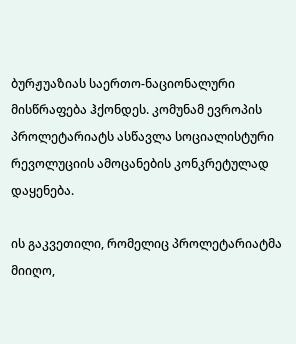ბურჟუაზიას საერთო-ნაციონალური მისწრაფება ჰქონდეს. კომუნამ ევროპის პროლეტარიატს ასწავლა სოციალისტური რევოლუციის ამოცანების კონკრეტულად დაყენება.

ის გაკვეთილი, რომელიც პროლეტარიატმა მიიღო,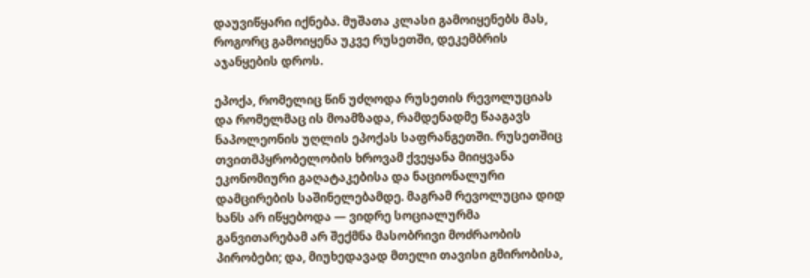დაუვიწყარი იქნება. მუშათა კლასი გამოიყენებს მას, როგორც გამოიყენა უკვე რუსეთში, დეკემბრის აჯანყების დროს.

ეპოქა, რომელიც წინ უძღოდა რუსეთის რევოლუციას და რომელმაც ის მოამზადა, რამდენადმე წააგავს ნაპოლეონის უღლის ეპოქას საფრანგეთში. რუსეთშიც თვითმპყრობელობის ხროვამ ქვეყანა მიიყვანა ეკონომიური გაღატაკებისა და ნაციონალური დამცირების საშინელებამდე. მაგრამ რევოლუცია დიდ ხანს არ იწყებოდა — ვიდრე სოციალურმა განვითარებამ არ შექმნა მასობრივი მოძრაობის პირობები; და, მიუხედავად მთელი თავისი გმირობისა,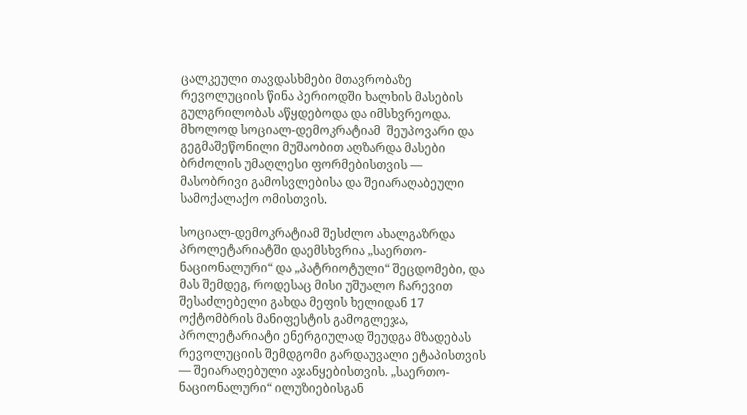ცალკეული თავდასხმები მთავრობაზე რევოლუციის წინა პერიოდში ხალხის მასების გულგრილობას აწყდებოდა და იმსხვრეოდა. მხოლოდ სოციალ-დემოკრატიამ  შეუპოვარი და გეგმაშეწონილი მუშაობით აღზარდა მასები ბრძოლის უმაღლესი ფორმებისთვის — მასობრივი გამოსვლებისა და შეიარაღაბეული სამოქალაქო ომისთვის.

სოციალ-დემოკრატიამ შესძლო ახალგაზრდა პროლეტარიატში დაემსხვრია „საერთო-ნაციონალური“ და „პატრიოტული“ შეცდომები, და მას შემდეგ, როდესაც მისი უშუალო ჩარევით შესაძლებელი გახდა მეფის ხელიდან 17 ოქტომბრის მანიფესტის გამოგლეჯა, პროლეტარიატი ენერგიულად შეუდგა მზადებას რევოლუციის შემდგომი გარდაუვალი ეტაპისთვის — შეიარაღებული აჯანყებისთვის. „საერთო-ნაციონალური“ ილუზიებისგან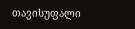თავისუფალი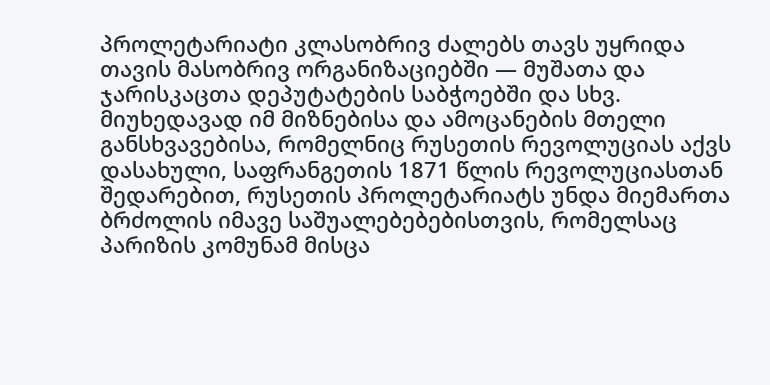პროლეტარიატი კლასობრივ ძალებს თავს უყრიდა თავის მასობრივ ორგანიზაციებში — მუშათა და ჯარისკაცთა დეპუტატების საბჭოებში და სხვ. მიუხედავად იმ მიზნებისა და ამოცანების მთელი განსხვავებისა, რომელნიც რუსეთის რევოლუციას აქვს დასახული, საფრანგეთის 1871 წლის რევოლუციასთან შედარებით, რუსეთის პროლეტარიატს უნდა მიემართა ბრძოლის იმავე საშუალებებებისთვის, რომელსაც პარიზის კომუნამ მისცა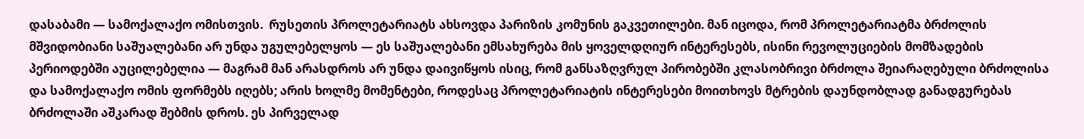დასაბამი — სამოქალაქო ომისთვის.  რუსეთის პროლეტარიატს ახსოვდა პარიზის კომუნის გაკვეთილები. მან იცოდა, რომ პროლეტარიატმა ბრძოლის მშვიდობიანი საშუალებანი არ უნდა უგულებელყოს — ეს საშუალებანი ემსახურება მის ყოველდღიურ ინტერესებს, ისინი რევოლუციების მომზადების პერიოდებში აუცილებელია — მაგრამ მან არასდროს არ უნდა დაივიწყოს ისიც, რომ განსაზღვრულ პირობებში კლასობრივი ბრძოლა შეიარაღებული ბრძოლისა და სამოქალაქო ომის ფორმებს იღებს; არის ხოლმე მომენტები, როდესაც პროლეტარიატის ინტერესები მოითხოვს მტრების დაუნდობლად განადგურებას ბრძოლაში აშკარად შებმის დროს. ეს პირველად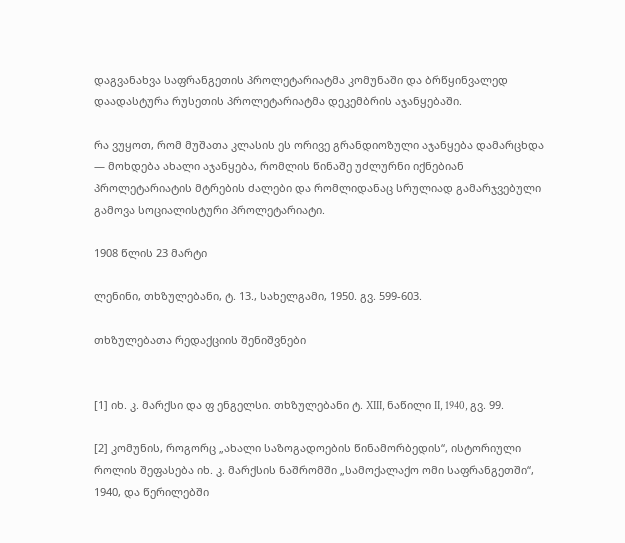დაგვანახვა საფრანგეთის პროლეტარიატმა კომუნაში და ბრწყინვალედ დაადასტურა რუსეთის პროლეტარიატმა დეკემბრის აჯანყებაში.

რა ვუყოთ, რომ მუშათა კლასის ეს ორივე გრანდიოზული აჯანყება დამარცხდა — მოხდება ახალი აჯანყება, რომლის წინაშე უძლურნი იქნებიან პროლეტარიატის მტრების ძალები და რომლიდანაც სრულიად გამარჯვებული გამოვა სოციალისტური პროლეტარიატი.

1908 წლის 23 მარტი

ლენინი, თხზულებანი, ტ. 13., სახელგამი, 1950. გვ. 599-603.

თხზულებათა რედაქციის შენიშვნები


[1] იხ. კ. მარქსი და ფ ენგელსი. თხზულებანი ტ. XIII, ნაწილი II, 1940, გვ. 99.

[2] კომუნის, როგორც „ახალი საზოგადოების წინამორბედის“, ისტორიული როლის შეფასება იხ. კ. მარქსის ნაშრომში „სამოქალაქო ომი საფრანგეთში“, 1940, და წერილებში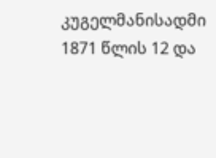კუგელმანისადმი 1871 წლის 12 და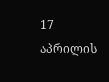17 აპრილის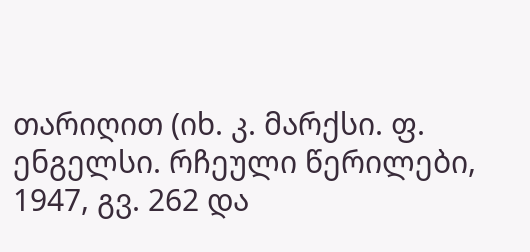თარიღით (იხ. კ. მარქსი. ფ. ენგელსი. რჩეული წერილები, 1947, გვ. 262 და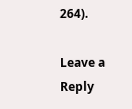264).

Leave a Reply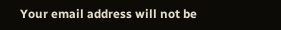Your email address will not be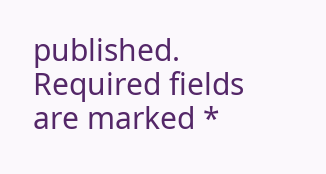published. Required fields are marked *